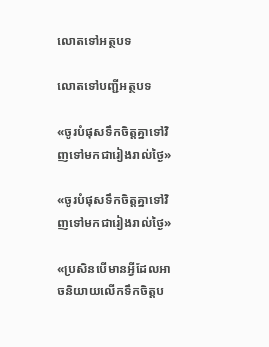លោតទៅអត្ថបទ

លោតទៅបញ្ជីអត្ថបទ

«ចូរបំផុសទឹកចិត្ដគ្នាទៅវិញទៅមកជារៀងរាល់ថ្ងៃ»

«ចូរបំផុសទឹកចិត្ដគ្នាទៅវិញទៅមកជារៀងរាល់ថ្ងៃ»

«ប្រសិនបើមានអ្វីដែលអាចនិយាយលើកទឹកចិត្ដប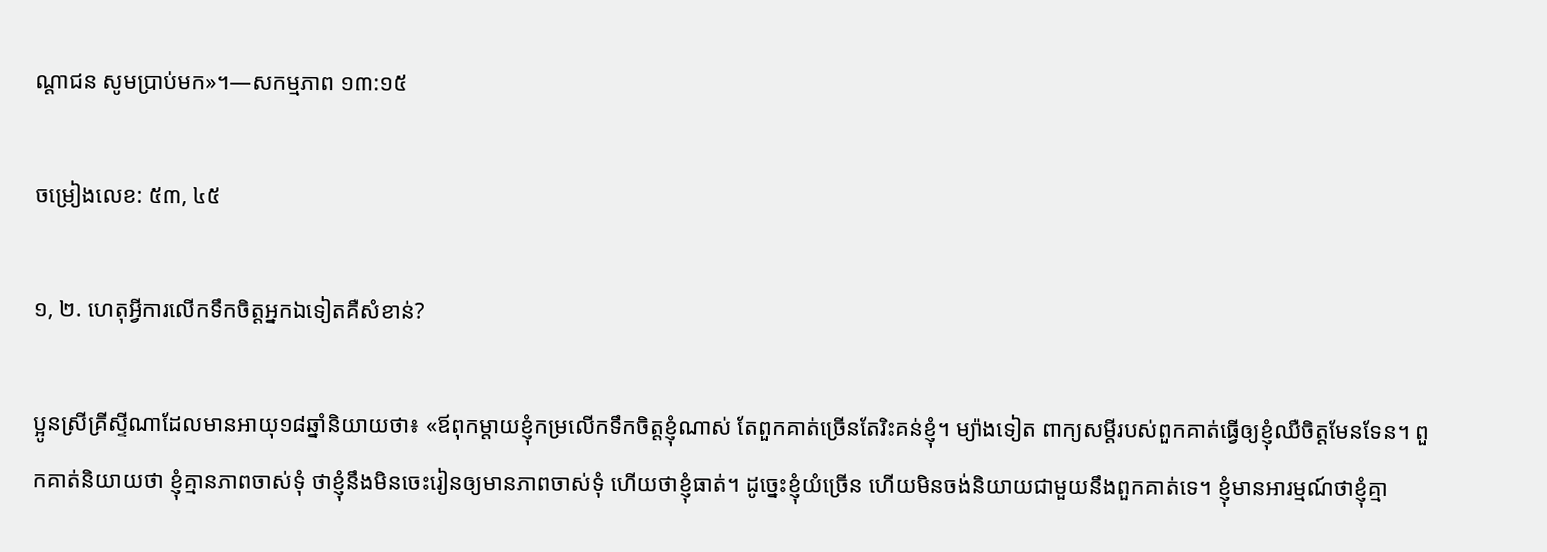ណ្ដាជន សូមប្រាប់មក»។—សកម្មភាព ១៣:១៥

ចម្រៀងលេខ: ៥៣, ៤៥

១, ២. ហេតុអ្វីការលើកទឹកចិត្ដអ្នកឯទៀតគឺសំខាន់?

ប្អូនស្រីគ្រីស្ទីណាដែលមានអាយុ១៨ឆ្នាំនិយាយថា៖ «ឪពុកម្ដាយខ្ញុំកម្រលើកទឹកចិត្ដខ្ញុំណាស់ តែពួកគាត់ច្រើនតែរិះគន់ខ្ញុំ។ ម្យ៉ាងទៀត ពាក្យសម្ដីរបស់ពួកគាត់ធ្វើឲ្យខ្ញុំឈឺចិត្ដមែនទែន។ ពួកគាត់និយាយថា ខ្ញុំគ្មានភាពចាស់ទុំ ថាខ្ញុំនឹងមិនចេះរៀនឲ្យមានភាពចាស់ទុំ ហើយថាខ្ញុំធាត់។ ដូច្នេះខ្ញុំយំច្រើន ហើយមិនចង់និយាយជាមួយនឹងពួកគាត់ទេ។ ខ្ញុំមានអារម្មណ៍ថាខ្ញុំគ្មា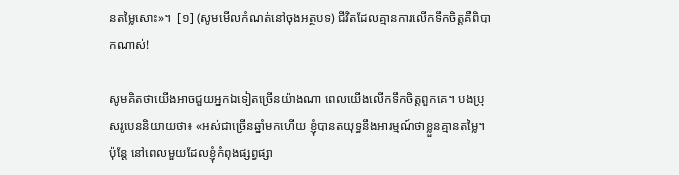នតម្លៃសោះ»។  [១] (សូមមើលកំណត់នៅចុងអត្ថបទ) ជីវិតដែលគ្មានការលើកទឹកចិត្ដគឺពិបាកណាស់!

សូមគិតថាយើងអាចជួយអ្នកឯទៀតច្រើនយ៉ាងណា ពេលយើងលើកទឹកចិត្ដពួកគេ។ បងប្រុសរូបេននិយាយថា៖ «អស់ជាច្រើនឆ្នាំមកហើយ ខ្ញុំបានតយុទ្ធនឹងអារម្មណ៍ថាខ្លួនគ្មានតម្លៃ។ ប៉ុន្ដែ នៅពេលមួយដែលខ្ញុំកំពុងផ្សព្វផ្សា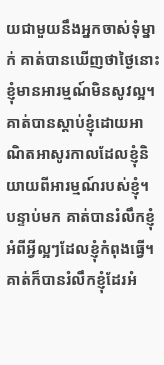យជាមួយនឹងអ្នកចាស់ទុំម្នាក់ គាត់បានឃើញថាថ្ងៃនោះខ្ញុំមានអារម្មណ៍មិនសូវល្អ។ គាត់បានស្តាប់ខ្ញុំដោយអាណិតអាសូរកាលដែលខ្ញុំនិយាយពីអារម្មណ៍របស់ខ្ញុំ។ បន្ទាប់មក គាត់បានរំលឹកខ្ញុំអំពីអ្វីល្អៗដែលខ្ញុំកំពុងធ្វើ។ គាត់ក៏បានរំលឹកខ្ញុំដែរអំ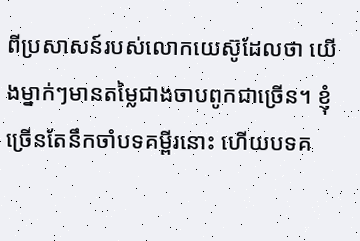ពីប្រសាសន៍របស់លោកយេស៊ូដែលថា យើងម្នាក់ៗមានតម្លៃជាងចាបពូកជាច្រើន។ ខ្ញុំច្រើនតែនឹកចាំបទគម្ពីរនោះ ហើយបទគ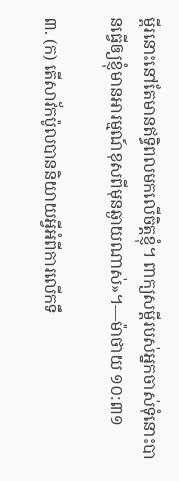ម្ពីរនោះនៅតែមានឥទ្ធិពលមកលើចិត្ដខ្ញុំ។ ពាក្យសម្ដីរបស់អ្នកចាស់ទុំនោះបានធ្វើឲ្យខ្ញុំមានអារម្មណ៍ខុសពីមុនឆ្ងាយណាស់»។—ម៉ាថាយ ១០:៣១

៣. (ក) តើសាវ័កប៉ូលបាននិយាយអ្វីអំពីការលើកទឹ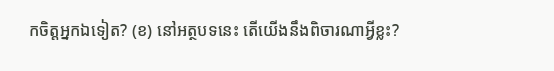កចិត្ដអ្នកឯទៀត? (ខ) នៅអត្ថបទនេះ តើយើងនឹងពិចារណាអ្វីខ្លះ?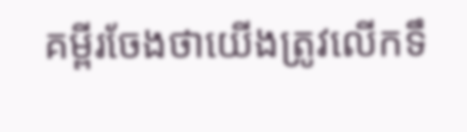គម្ពីរចែងថាយើងត្រូវលើកទឹ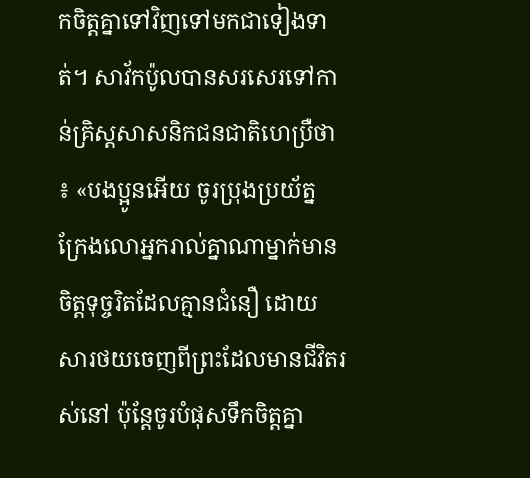កចិត្ដគ្នាទៅវិញទៅមកជាទៀងទាត់។ សាវ័កប៉ូលបានសរសេរទៅកាន់គ្រិស្ដសាសនិកជនជាតិហេប្រឺថា៖ «បងប្អូនអើយ ចូរប្រុងប្រយ័ត្ន ក្រែងលោអ្នករាល់គ្នាណាម្នាក់មានចិត្ដទុច្ចរិតដែលគ្មានជំនឿ ដោយសារថយចេញពីព្រះដែលមានជីវិតរស់នៅ ប៉ុន្ដែចូរបំផុសទឹកចិត្ដគ្នា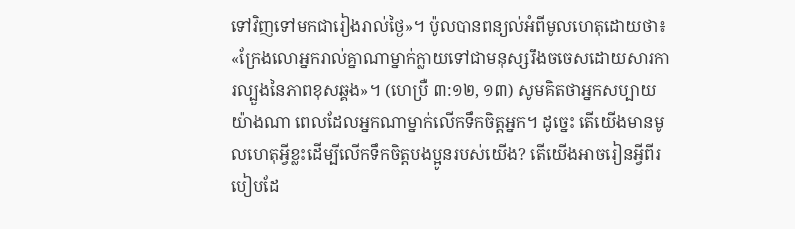ទៅវិញទៅមកជារៀងរាល់ថ្ងៃ»។ ប៉ូលបានពន្យល់អំពីមូលហេតុដោយថា៖ «ក្រែងលោអ្នករាល់គ្នាណាម្នាក់ក្លាយទៅជាមនុស្សរឹងចចេសដោយសារការល្បួងនៃភាពខុសឆ្គង»។ (ហេប្រឺ ៣:១២, ១៣) សូមគិតថាអ្នកសប្បាយយ៉ាងណា ពេលដែលអ្នកណាម្នាក់លើកទឹកចិត្ដអ្នក។ ដូច្នេះ តើយើងមានមូលហេតុអ្វីខ្លះដើម្បីលើកទឹកចិត្ដបងប្អូនរបស់យើង? តើយើងអាចរៀនអ្វីពីរបៀបដែ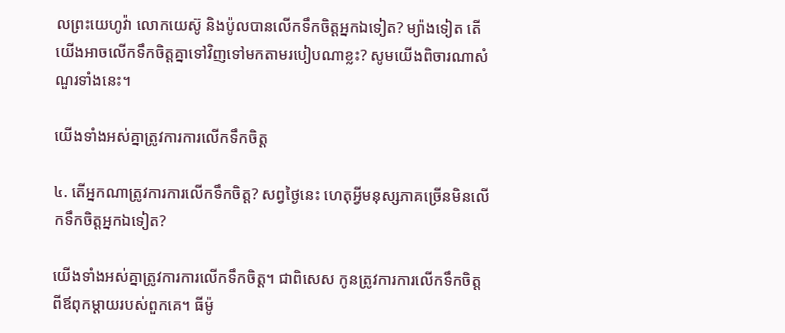លព្រះយេហូវ៉ា លោកយេស៊ូ និងប៉ូលបានលើកទឹកចិត្ដអ្នកឯទៀត? ម្យ៉ាងទៀត តើយើងអាចលើកទឹកចិត្ដគ្នាទៅវិញទៅមកតាមរបៀបណាខ្លះ? សូមយើងពិចារណាសំណួរទាំងនេះ។

យើងទាំងអស់គ្នាត្រូវការការលើកទឹកចិត្ដ

៤. តើអ្នកណាត្រូវការការលើកទឹកចិត្ដ? សព្វថ្ងៃនេះ ហេតុអ្វីមនុស្សភាគច្រើនមិនលើកទឹកចិត្ដអ្នកឯទៀត?

យើងទាំងអស់គ្នាត្រូវការការលើកទឹកចិត្ដ។ ជាពិសេស កូនត្រូវការការលើកទឹកចិត្ដពីឪពុកម្ដាយរបស់ពួកគេ។ ធីម៉ូ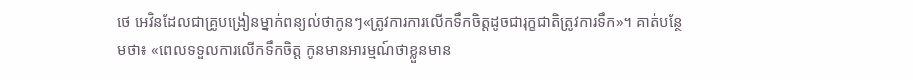ថេ អេវិនដែលជាគ្រូបង្រៀនម្នាក់ពន្យល់ថាកូនៗ«ត្រូវការការលើកទឹកចិត្ដដូចជារុក្ខជាតិត្រូវការទឹក»។ គាត់បន្ថែមថា៖ «ពេលទទួលការលើកទឹកចិត្ដ កូនមានអារម្មណ៍ថាខ្លួនមាន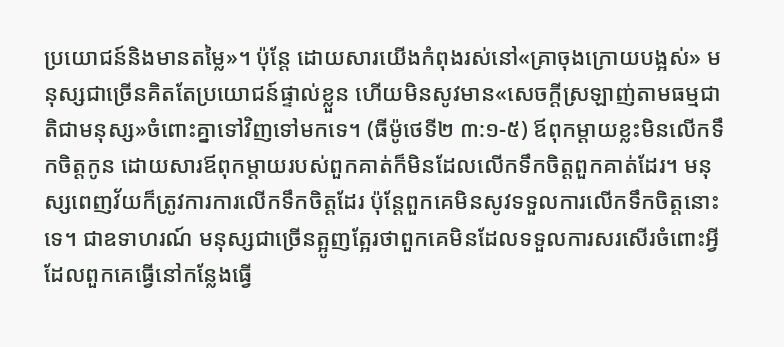ប្រយោជន៍និងមានតម្លៃ»។ ប៉ុន្ដែ ដោយសារយើងកំពុងរស់នៅ«គ្រាចុងក្រោយបង្អស់» មនុស្សជាច្រើនគិតតែប្រយោជន៍ផ្ទាល់ខ្លួន ហើយមិនសូវមាន«សេចក្ដីស្រឡាញ់តាមធម្មជាតិជាមនុស្ស»ចំពោះគ្នាទៅវិញទៅមកទេ។ (ធីម៉ូថេទី២ ៣:១-៥) ឪពុកម្ដាយខ្លះមិនលើកទឹកចិត្ដកូន ដោយសារឪពុកម្ដាយរបស់ពួកគាត់ក៏មិនដែលលើកទឹកចិត្ដពួកគាត់ដែរ។ មនុស្សពេញវ័យក៏ត្រូវការការលើកទឹកចិត្ដដែរ ប៉ុន្ដែពួកគេមិនសូវទទួលការលើកទឹកចិត្ដនោះទេ។ ជាឧទាហរណ៍ មនុស្សជាច្រើនត្អូញត្អែរថាពួកគេមិនដែលទទួលការសរសើរចំពោះអ្វីដែលពួកគេធ្វើនៅកន្លែងធ្វើ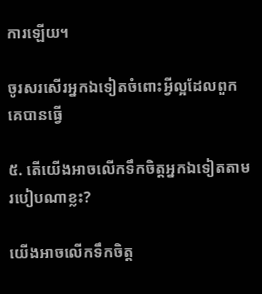ការឡើយ។

ចូរសរសើរអ្នកឯទៀតចំពោះអ្វីល្អដែលពួកគេបានធ្វើ

៥. តើយើងអាចលើកទឹកចិត្ដអ្នកឯទៀតតាមរបៀបណាខ្លះ?

យើងអាចលើកទឹកចិត្ដ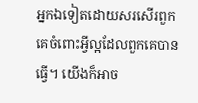អ្នកឯទៀតដោយសរសើរពួកគេចំពោះអ្វីល្អដែលពួកគេបានធ្វើ។ យើងក៏អាច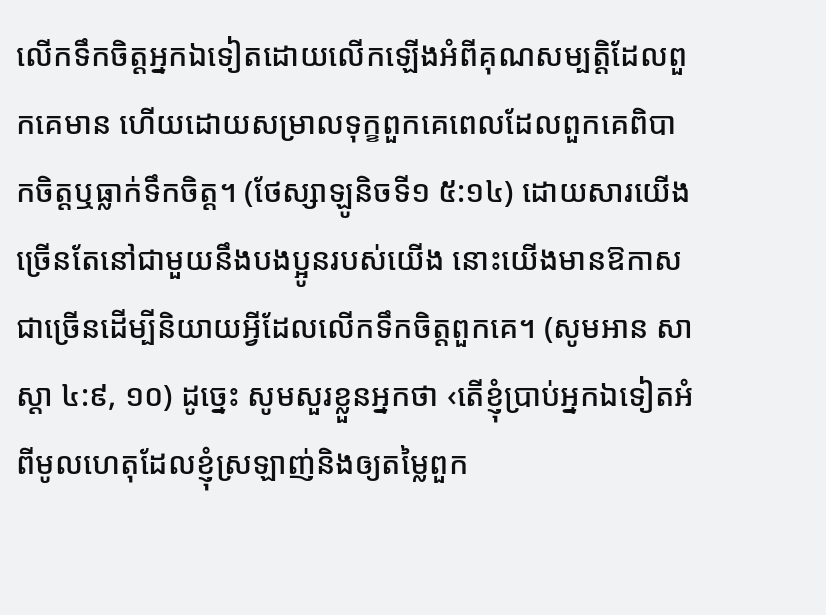លើកទឹកចិត្ដអ្នកឯទៀតដោយលើកឡើងអំពីគុណសម្បត្ដិដែលពួកគេមាន ហើយដោយសម្រាលទុក្ខពួកគេពេលដែលពួកគេពិបាកចិត្ដឬធ្លាក់ទឹកចិត្ដ។ (ថែស្សាឡូនិចទី១ ៥:១៤) ដោយសារយើងច្រើនតែនៅជាមួយនឹងបងប្អូនរបស់យើង នោះយើងមានឱកាសជាច្រើនដើម្បីនិយាយអ្វីដែលលើកទឹកចិត្ដពួកគេ។ (សូមអាន សាស្តា ៤:៩, ១០) ដូច្នេះ សូមសួរខ្លួនអ្នកថា ‹តើខ្ញុំប្រាប់អ្នកឯទៀតអំពីមូលហេតុដែលខ្ញុំស្រឡាញ់និងឲ្យតម្លៃពួក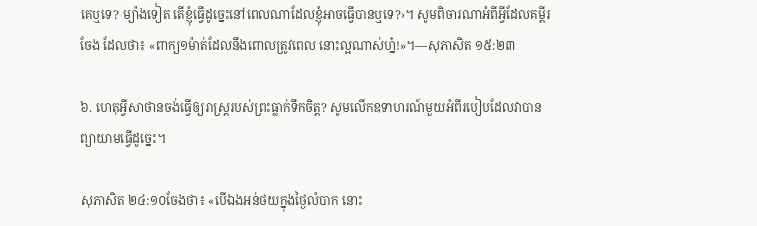គេឬទេ? ម្យ៉ាងទៀត តើខ្ញុំធ្វើដូច្នេះនៅពេលណាដែលខ្ញុំអាចធ្វើបានឬទេ?›។ សូមពិចារណាអំពីអ្វីដែលគម្ពីរចែង ដែលថា៖ «ពាក្យ១ម៉ាត់ដែលនឹងពោលត្រូវពេល នោះល្អណាស់ហ្ន៎!»។—សុភាសិត ១៥:២៣

៦. ហេតុអ្វីសាថានចង់ធ្វើឲ្យរាស្ដ្ររបស់ព្រះធ្លាក់ទឹកចិត្ដ? សូមលើកឧទាហរណ៍មួយអំពីរបៀបដែលវាបានព្យាយាមធ្វើដូច្នេះ។

សុភាសិត ២៤:១០ចែងថា៖ «បើឯងអន់ថយក្នុងថ្ងៃលំបាក នោះ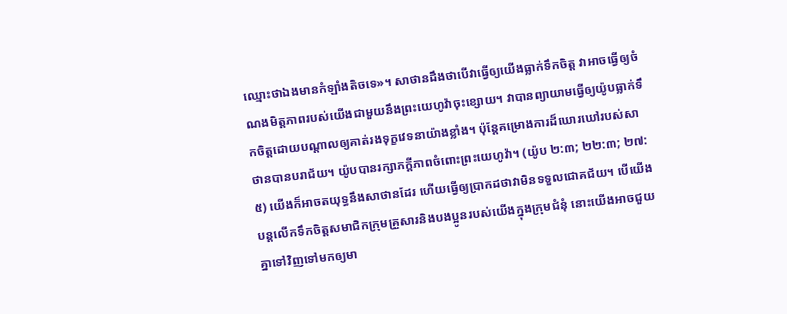ឈ្មោះថាឯងមានកំឡាំងតិចទេ»។ សាថានដឹងថាបើវាធ្វើឲ្យយើងធ្លាក់ទឹកចិត្ដ វាអាចធ្វើឲ្យចំណងមិត្ដភាពរបស់យើងជាមួយនឹងព្រះយេហូវ៉ាចុះខ្សោយ។ វាបានព្យាយាមធ្វើឲ្យយ៉ូបធ្លាក់ទឹកចិត្ដដោយបណ្ដាលឲ្យគាត់រងទុក្ខវេទនាយ៉ាងខ្លាំង។ ប៉ុន្ដែគម្រោងការដ៏ឃោរឃៅរបស់សាថានបានបរាជ័យ។ យ៉ូបបានរក្សាភក្ដីភាពចំពោះព្រះយេហូវ៉ា។ (យ៉ូប ២:៣; ២២:៣; ២៧:៥) យើងក៏អាចតយុទ្ធនឹងសាថានដែរ ហើយធ្វើឲ្យប្រាកដថាវាមិនទទួលជោគជ័យ។ បើយើងបន្ដលើកទឹកចិត្ដសមាជិកក្រុមគ្រួសារនិងបងប្អូនរបស់យើងក្នុងក្រុមជំនុំ នោះយើងអាចជួយគ្នាទៅវិញទៅមកឲ្យមា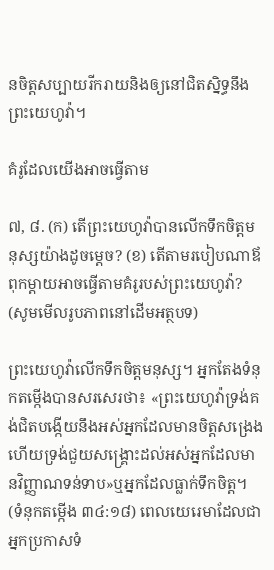នចិត្ដសប្បាយរីករាយនិងឲ្យនៅជិតស្និទ្ធនឹងព្រះយេហូវ៉ា។

គំរូដែលយើងអាចធ្វើតាម

៧, ៨. (ក) តើព្រះយេហូវ៉ាបានលើកទឹកចិត្ដមនុស្សយ៉ាងដូចម្ដេច? (ខ) តើតាមរបៀបណាឪពុកម្ដាយអាចធ្វើតាមគំរូរបស់ព្រះយេហូវ៉ា? (សូមមើលរូបភាពនៅដើមអត្ថបទ)

ព្រះយេហូវ៉ាលើកទឹកចិត្ដមនុស្ស។ អ្នកតែងទំនុកតម្កើងបានសរសេរថា៖ «ព្រះយេហូវ៉ាទ្រង់គង់ជិតបង្កើយនឹងអស់អ្នកដែលមានចិត្ដសង្រេង ហើយទ្រង់ជួយសង្គ្រោះដល់អស់អ្នកដែលមានវិញ្ញាណទន់ទាប»ឬអ្នកដែលធ្លាក់ទឹកចិត្ដ។ (ទំនុកតម្កើង ៣៤:១៨) ពេលយេរេមាដែលជាអ្នកប្រកាសទំ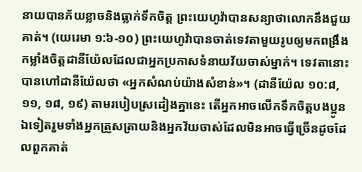នាយបានភ័យខ្លាចនិងធ្លាក់ទឹកចិត្ដ ព្រះយេហូវ៉ាបានសន្យាថាលោកនឹងជួយគាត់។ (យេរេមា ១:៦-១០) ព្រះយេហូវ៉ាបានចាត់ទេវតាមួយរូបឲ្យមកពង្រឹងកម្លាំងចិត្ដដានីយ៉ែលដែលជាអ្នកប្រកាសទំនាយវ័យចាស់ម្នាក់។ ទេវតានោះបានហៅដានីយ៉ែលថា «អ្នកសំណប់យ៉ាងសំខាន់»។ (ដានីយ៉ែល ១០:៨, ១១, ១៨, ១៩) តាមរបៀបស្រដៀងគ្នានេះ តើអ្នកអាចលើកទឹកចិត្ដបងប្អូនឯទៀតរួមទាំងអ្នកត្រួសត្រាយនិងអ្នកវ័យចាស់ដែលមិនអាចធ្វើច្រើនដូចដែលពួកគាត់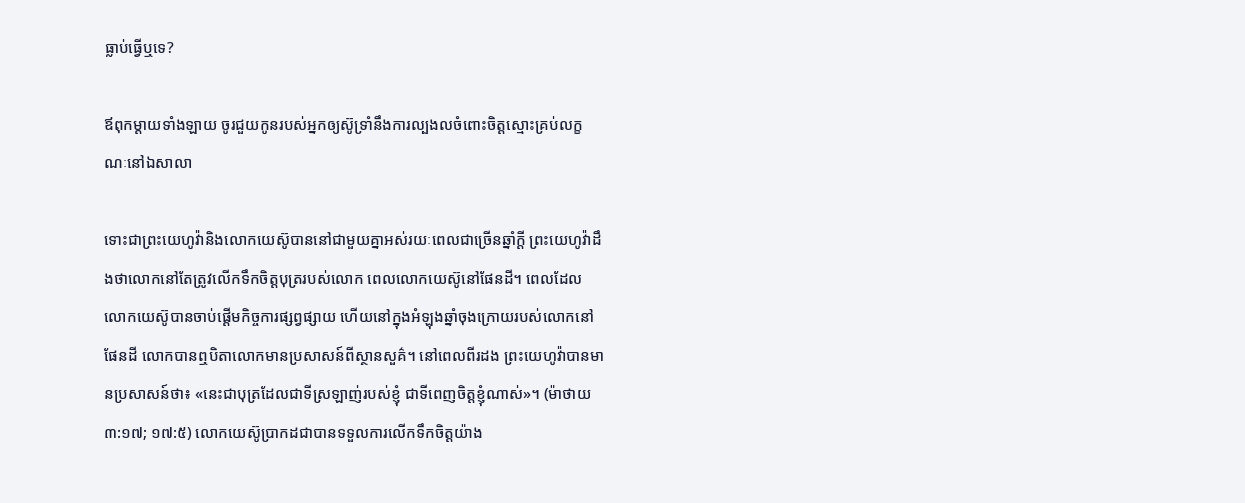ធ្លាប់ធ្វើឬទេ?

ឪពុកម្ដាយទាំងឡាយ ចូរជួយកូនរបស់អ្នកឲ្យស៊ូទ្រាំនឹងការល្បងលចំពោះចិត្ដស្មោះគ្រប់លក្ខណៈនៅឯសាលា

ទោះជាព្រះយេហូវ៉ានិងលោកយេស៊ូបាននៅជាមួយគ្នាអស់រយៈពេលជាច្រើនឆ្នាំក្ដី ព្រះយេហូវ៉ាដឹងថាលោកនៅតែត្រូវលើកទឹកចិត្ដបុត្ររបស់លោក ពេលលោកយេស៊ូនៅផែនដី។ ពេលដែលលោកយេស៊ូបានចាប់ផ្ដើមកិច្ចការផ្សព្វផ្សាយ ហើយនៅក្នុងអំឡុងឆ្នាំចុងក្រោយរបស់លោកនៅផែនដី លោកបានឮបិតាលោកមានប្រសាសន៍ពីស្ថានសួគ៌។ នៅពេលពីរដង ព្រះយេហូវ៉ាបានមានប្រសាសន៍ថា៖ «នេះជាបុត្រដែលជាទីស្រឡាញ់របស់ខ្ញុំ ជាទីពេញចិត្ដខ្ញុំណាស់»។ (ម៉ាថាយ ៣:១៧; ១៧:៥) លោកយេស៊ូប្រាកដជាបានទទួលការលើកទឹកចិត្ដយ៉ាង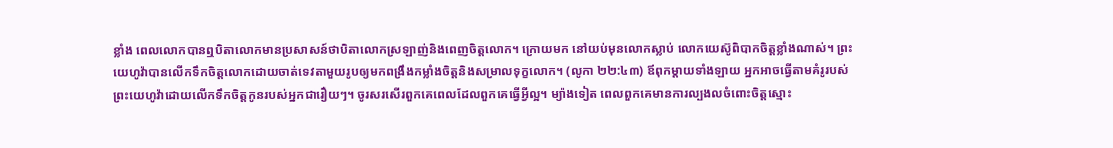ខ្លាំង ពេលលោកបានឮបិតាលោកមានប្រសាសន៍ថាបិតាលោកស្រឡាញ់និងពេញចិត្ដលោក។ ក្រោយមក នៅយប់មុនលោកស្លាប់ លោកយេស៊ូពិបាកចិត្ដខ្លាំងណាស់។ ព្រះយេហូវ៉ាបានលើកទឹកចិត្ដលោកដោយចាត់ទេវតាមួយរូបឲ្យមកពង្រឹងកម្លាំងចិត្ដនិងសម្រាលទុក្ខលោក។ (លូកា ២២:៤៣) ឪពុកម្ដាយទាំងឡាយ អ្នកអាចធ្វើតាមគំរូរបស់ព្រះយេហូវ៉ាដោយលើកទឹកចិត្ដកូនរបស់អ្នកជារឿយៗ។ ចូរសរសើរពួកគេពេលដែលពួកគេធ្វើអ្វីល្អ។ ម្យ៉ាងទៀត ពេលពួកគេមានការល្បងលចំពោះចិត្ដស្មោះ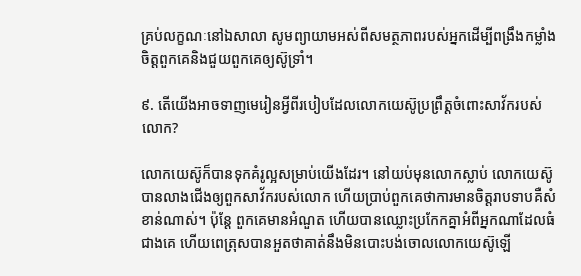គ្រប់លក្ខណៈនៅឯសាលា សូមព្យាយាមអស់ពីសមត្ថភាពរបស់អ្នកដើម្បីពង្រឹងកម្លាំងចិត្ដពួកគេនិងជួយពួកគេឲ្យស៊ូទ្រាំ។

៩. តើយើងអាចទាញមេរៀនអ្វីពីរបៀបដែលលោកយេស៊ូប្រព្រឹត្ដចំពោះសាវ័ករបស់លោក?

លោកយេស៊ូក៏បានទុកគំរូល្អសម្រាប់យើងដែរ។ នៅយប់មុនលោកស្លាប់ លោកយេស៊ូបានលាងជើងឲ្យពួកសាវ័ករបស់លោក ហើយប្រាប់ពួកគេថាការមានចិត្ដរាបទាបគឺសំខាន់ណាស់។ ប៉ុន្ដែ ពួកគេមានអំណួត ហើយបានឈ្លោះប្រកែកគ្នាអំពីអ្នកណាដែលធំជាងគេ ហើយពេត្រុសបានអួតថាគាត់នឹងមិនបោះបង់ចោលលោកយេស៊ូឡើ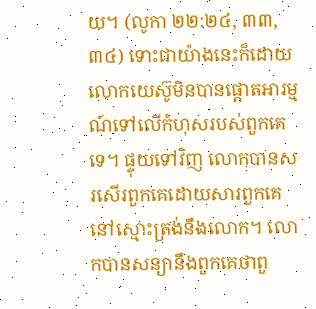យ។ (លូកា ២២:២៤, ៣៣, ៣៤) ទោះជាយ៉ាងនេះក៏ដោយ លោកយេស៊ូមិនបានផ្ដោតអារម្មណ៍ទៅលើកំហុសរបស់ពួកគេទេ។ ផ្ទុយទៅវិញ លោកបានសរសើរពួកគេដោយសារពួកគេនៅស្មោះត្រង់នឹងលោក។ លោកបានសន្យានឹងពួកគេថាពួ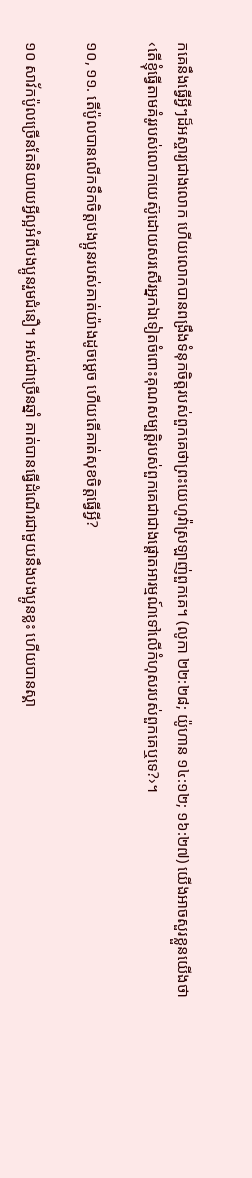កគេនឹងធ្វើអ្វីៗដ៏អស្ចារ្យជាងលោក ហើយលោកបានពង្រឹងទំនុកចិត្ដរបស់ពួកគេថាព្រះយេហូវ៉ាស្រឡាញ់ពួកគេ។ (លូកា ២២:២៨; យ៉ូហាន ១៤:១២; ១៦:២៧) យើងអាចសួរខ្លួនយើងថា ‹តើខ្ញុំធ្វើតាមគំរូរបស់លោកយេស៊ូដោយសរសើរអ្នកឯទៀតចំពោះគុណសម្បត្ដិរបស់ពួកគេជាជាងផ្ដោតអារម្មណ៍ទៅលើកំហុសរបស់ពួកគេឬទេ?›។

១០, ១១. តើប៉ូលបានលើកទឹកចិត្ដបងប្អូនរបស់គាត់យ៉ាងដូចម្ដេច ហើយតើគាត់សុខចិត្ដធ្វើអ្វី?

១០ សាវ័កប៉ូលច្រើនតែនិយាយអ្វីល្អអំពីបងប្អូនរួមជំនឿ។ អស់ជាច្រើនឆ្នាំ គាត់បានធ្វើដំណើរជាមួយនឹងបងប្អូនខ្លះ ហើយបានស្គា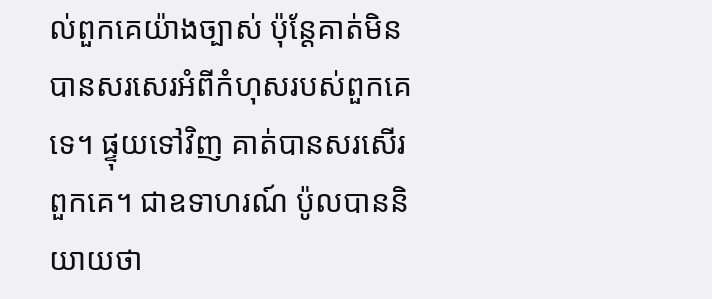ល់ពួកគេយ៉ាងច្បាស់ ប៉ុន្ដែគាត់មិនបានសរសេរអំពីកំហុសរបស់ពួកគេទេ។ ផ្ទុយទៅវិញ គាត់បានសរសើរពួកគេ។ ជាឧទាហរណ៍ ប៉ូលបាននិយាយថា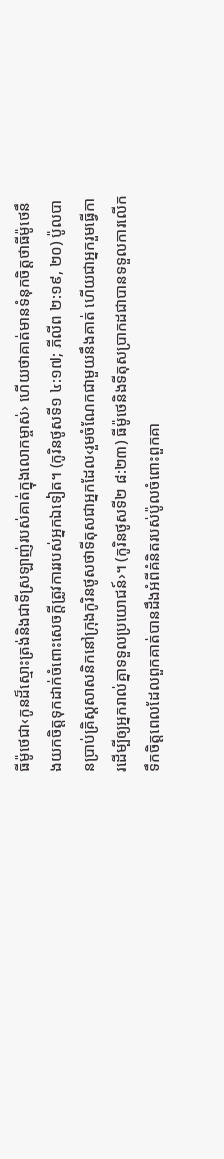ធីម៉ូថេជា‹កូនដ៏ស្មោះត្រង់និងជាទីស្រឡាញ់របស់គាត់ក្នុងលោកម្ចាស់› ហើយថាគាត់មានទំនុកចិត្ដថាធីម៉ូថេនឹងយកចិត្ដទុកដាក់ចំពោះសេចក្ដីត្រូវការរបស់អ្នកឯទៀត។ (កូរិនថូសទី១ ៤:១៧; ភីលីព ២:១៩, ២០) ប៉ូលបានប្រាប់គ្រិស្ដសាសនិកនៅក្រុងកូរិនថូសថាទីតុសជាអ្នកដែល‹រួមចំណែកជាមួយនឹងគាត់ ហើយជាអ្នករួមធ្វើការដើម្បីឲ្យអ្នករាល់គ្នាទទួលប្រយោជន៍›។ (កូរិនថូសទី២ ៨:២៣) ធីម៉ូថេនិងទីតុសប្រាកដជាបានទទួលការលើកទឹកចិត្ដពេលដែលពួកគាត់បានដឹងអំពីគំនិតរបស់ប៉ូលចំពោះពួកគា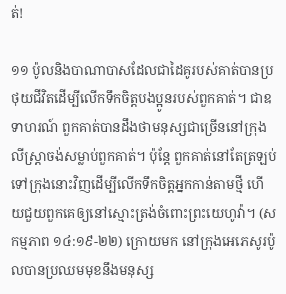ត់!

១១ ប៉ូលនិងបាណាបាសដែលជាដៃគូរបស់គាត់បានប្រថុយជីវិតដើម្បីលើកទឹកចិត្ដបងប្អូនរបស់ពួកគាត់។ ជាឧទាហរណ៍ ពួកគាត់បានដឹងថាមនុស្សជាច្រើននៅក្រុងលីស្ត្រាចង់សម្លាប់ពួកគាត់។ ប៉ុន្ដែ ពួកគាត់នៅតែត្រឡប់ទៅក្រុងនោះវិញដើម្បីលើកទឹកចិត្ដអ្នកកាន់តាមថ្មី ហើយជួយពួកគេឲ្យនៅស្មោះត្រង់ចំពោះព្រះយេហូវ៉ា។ (សកម្មភាព ១៤:១៩-២២) ក្រោយមក នៅក្រុងអេភេសូរប៉ូលបានប្រឈមមុខនឹងមនុស្ស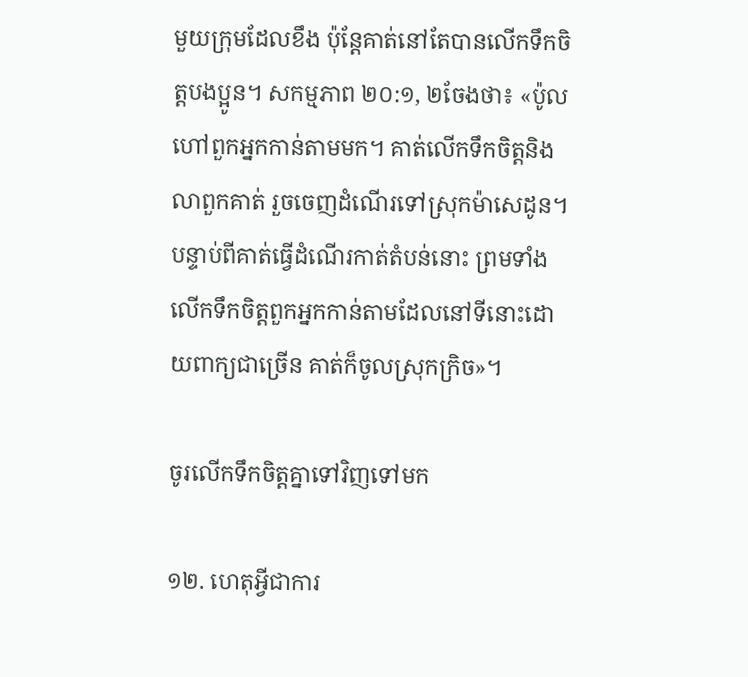មួយក្រុមដែលខឹង ប៉ុន្ដែគាត់នៅតែបានលើកទឹកចិត្ដបងប្អូន។ សកម្មភាព ២០:១, ២ចែងថា៖ «ប៉ូលហៅពួកអ្នកកាន់តាមមក។ គាត់លើកទឹកចិត្ដនិងលាពួកគាត់ រួចចេញដំណើរទៅស្រុកម៉ាសេដូន។ បន្ទាប់ពីគាត់ធ្វើដំណើរកាត់តំបន់នោះ ព្រមទាំងលើកទឹកចិត្ដពួកអ្នកកាន់តាមដែលនៅទីនោះដោយពាក្យជាច្រើន គាត់ក៏ចូលស្រុកក្រិច»។

ចូរលើកទឹកចិត្ដគ្នាទៅវិញទៅមក

១២. ហេតុអ្វីជាការ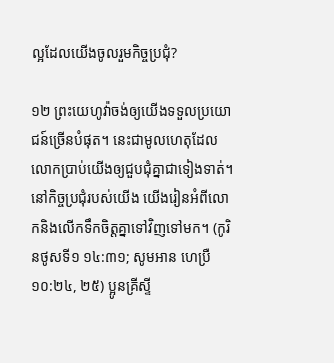ល្អដែលយើងចូលរួមកិច្ចប្រជុំ?

១២ ព្រះយេហូវ៉ាចង់ឲ្យយើងទទួលប្រយោជន៍ច្រើនបំផុត។ នេះជាមូលហេតុដែលលោកប្រាប់យើងឲ្យជួបជុំគ្នាជាទៀងទាត់។ នៅកិច្ចប្រជុំរបស់យើង យើងរៀនអំពីលោកនិងលើកទឹកចិត្ដគ្នាទៅវិញទៅមក។ (កូរិនថូសទី១ ១៤:៣១; សូមអាន ហេប្រឺ ១០:២៤, ២៥) ប្អូនគ្រីស្ទី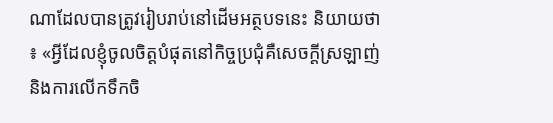ណាដែលបានត្រូវរៀបរាប់នៅដើមអត្ថបទនេះ និយាយថា៖ «អ្វីដែលខ្ញុំចូលចិត្ដបំផុតនៅកិច្ចប្រជុំគឺសេចក្ដីស្រឡាញ់និងការលើកទឹកចិ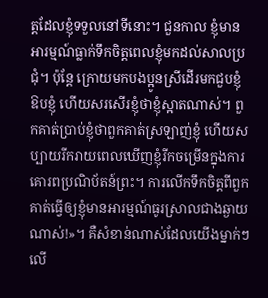ត្ដដែលខ្ញុំទទួលនៅទីនោះ។ ជួនកាល ខ្ញុំមានអារម្មណ៍ធ្លាក់ទឹកចិត្ដពេលខ្ញុំមកដល់សាលប្រជុំ។ ប៉ុន្ដែ ក្រោយមកបងប្អូនស្រីដើរមកជួបខ្ញុំ ឱបខ្ញុំ ហើយសរសើរខ្ញុំថាខ្ញុំស្អាតណាស់។ ពួកគាត់ប្រាប់ខ្ញុំថាពួកគាត់ស្រឡាញ់ខ្ញុំ ហើយសប្បាយរីករាយពេលឃើញខ្ញុំរីកចម្រើនក្នុងការគោរពប្រណិប័តន៍ព្រះ។ ការលើកទឹកចិត្ដពីពួកគាត់ធ្វើឲ្យខ្ញុំមានអារម្មណ៍ធូរស្រាលជាងឆ្ងាយណាស់!»។ គឺសំខាន់ណាស់ដែលយើងម្នាក់ៗលើ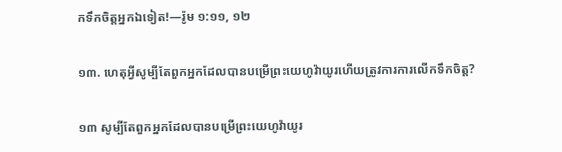កទឹកចិត្ដអ្នកឯទៀត!—រ៉ូម ១:១១, ១២

១៣. ហេតុអ្វីសូម្បីតែពួកអ្នកដែលបានបម្រើព្រះយេហូវ៉ាយូរហើយត្រូវការការលើកទឹកចិត្ដ?

១៣ សូម្បីតែពួកអ្នកដែលបានបម្រើព្រះយេហូវ៉ាយូរ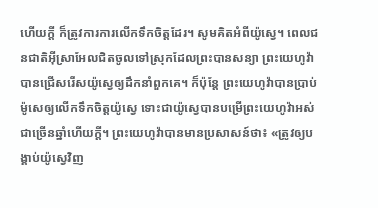ហើយក្ដី ក៏ត្រូវការការលើកទឹកចិត្ដដែរ។ សូមគិតអំពីយ៉ូស្វេ។ ពេលជនជាតិអ៊ីស្រាអែលជិតចូលទៅស្រុកដែលព្រះបានសន្យា ព្រះយេហូវ៉ាបានជ្រើសរើសយ៉ូស្វេឲ្យដឹកនាំពួកគេ។ ក៏ប៉ុន្ដែ ព្រះយេហូវ៉ាបានប្រាប់ម៉ូសេឲ្យលើកទឹកចិត្ដយ៉ូស្វេ ទោះជាយ៉ូស្វេបានបម្រើព្រះយេហូវ៉ាអស់ជាច្រើនឆ្នាំហើយក្ដី។ ព្រះយេហូវ៉ាបានមានប្រសាសន៍ថា៖ «ត្រូវឲ្យបង្គាប់យ៉ូស្វេវិញ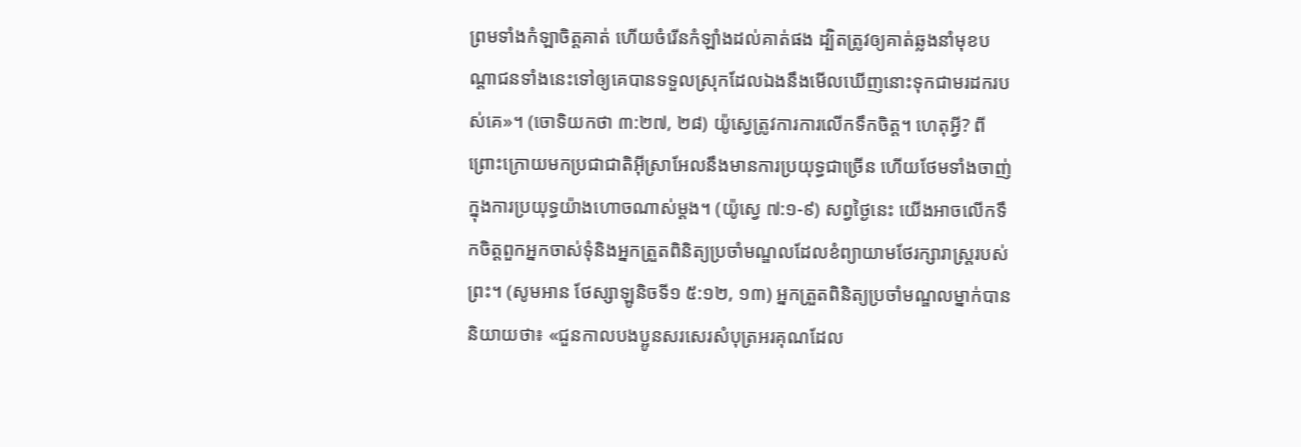ព្រមទាំងកំឡាចិត្ដគាត់ ហើយចំរើនកំឡាំងដល់គាត់ផង ដ្បិតត្រូវឲ្យគាត់ឆ្លងនាំមុខបណ្ដាជនទាំងនេះទៅឲ្យគេបានទទួលស្រុកដែលឯងនឹងមើលឃើញនោះទុកជាមរដករបស់គេ»។ (ចោទិយកថា ៣:២៧, ២៨) យ៉ូស្វេត្រូវការការលើកទឹកចិត្ដ។ ហេតុអ្វី? ពីព្រោះក្រោយមកប្រជាជាតិអ៊ីស្រាអែលនឹងមានការប្រយុទ្ធជាច្រើន ហើយថែមទាំងចាញ់ក្នុងការប្រយុទ្ធយ៉ាងហោចណាស់ម្ដង។ (យ៉ូស្វេ ៧:១-៩) សព្វថ្ងៃនេះ យើងអាចលើកទឹកចិត្ដពួកអ្នកចាស់ទុំនិងអ្នកត្រួតពិនិត្យប្រចាំមណ្ឌលដែលខំព្យាយាមថែរក្សារាស្ដ្ររបស់ព្រះ។ (សូមអាន ថែស្សាឡូនិចទី១ ៥:១២, ១៣) អ្នកត្រួតពិនិត្យប្រចាំមណ្ឌលម្នាក់បាននិយាយថា៖ «ជួនកាលបងប្អូនសរសេរសំបុត្រអរគុណដែល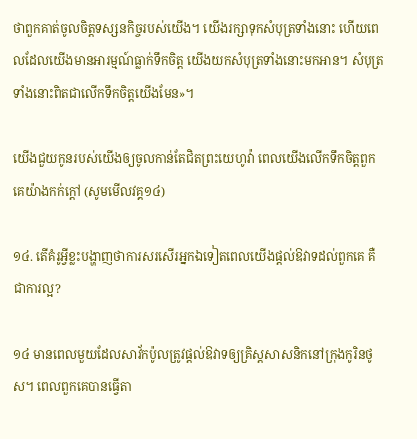ថាពួកគាត់ចូលចិត្ដទស្សនកិច្ចរបស់យើង។ យើងរក្សាទុកសំបុត្រទាំងនោះ ហើយពេលដែលយើងមានអារម្មណ៍ធ្លាក់ទឹកចិត្ដ យើងយកសំបុត្រទាំងនោះមកអាន។ សំបុត្រទាំងនោះពិតជាលើកទឹកចិត្ដយើងមែន»។

យើងជួយកូនរបស់យើងឲ្យចូលកាន់តែជិតព្រះយេហូវ៉ា ពេលយើងលើកទឹកចិត្ដពួកគេយ៉ាងកក់ក្ដៅ (សូមមើលវគ្គ១៤)

១៤. តើគំរូអ្វីខ្លះបង្ហាញថាការសរសើរអ្នកឯទៀតពេលយើងផ្ដល់ឱវាទដល់ពួកគេ គឺជាការល្អ?

១៤ មានពេលមួយដែលសាវ័កប៉ូលត្រូវផ្ដល់ឱវាទឲ្យគ្រិស្ដសាសនិកនៅក្រុងកូរិនថូស។ ពេលពួកគេបានធ្វើតា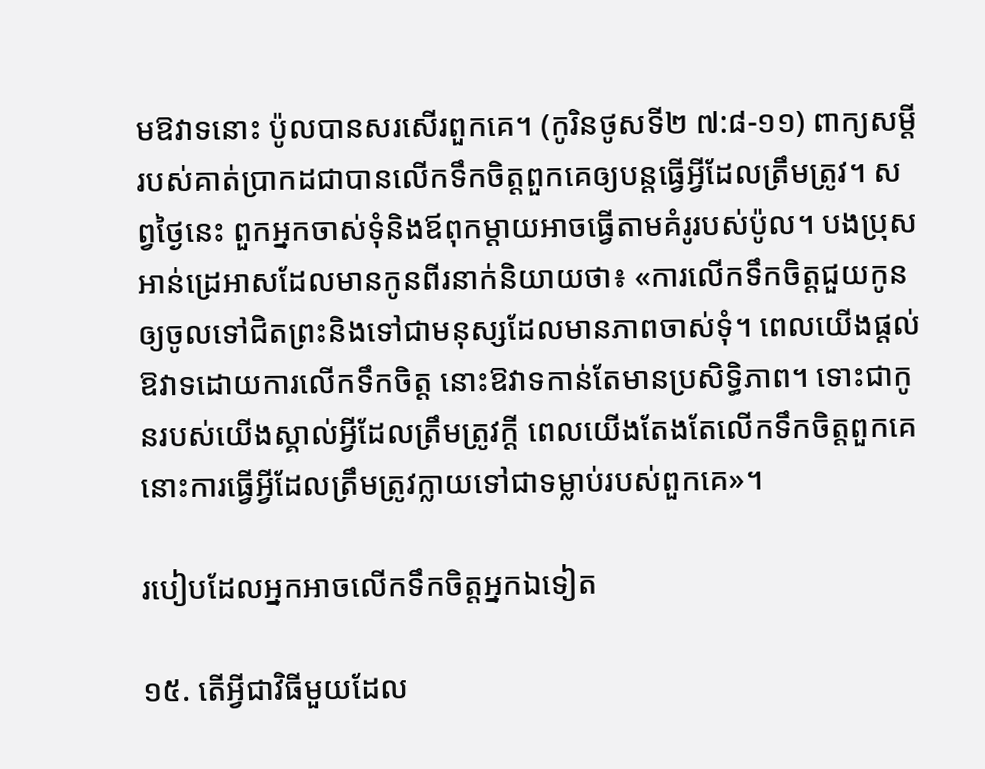មឱវាទនោះ ប៉ូលបានសរសើរពួកគេ។ (កូរិនថូសទី២ ៧:៨-១១) ពាក្យសម្ដីរបស់គាត់ប្រាកដជាបានលើកទឹកចិត្ដពួកគេឲ្យបន្ដធ្វើអ្វីដែលត្រឹមត្រូវ។ សព្វថ្ងៃនេះ ពួកអ្នកចាស់ទុំនិងឪពុកម្ដាយអាចធ្វើតាមគំរូរបស់ប៉ូល។ បងប្រុសអាន់ដ្រេអាសដែលមានកូនពីរនាក់និយាយថា៖ «ការលើកទឹកចិត្ដជួយកូនឲ្យចូលទៅជិតព្រះនិងទៅជាមនុស្សដែលមានភាពចាស់ទុំ។ ពេលយើងផ្ដល់ឱវាទដោយការលើកទឹកចិត្ដ នោះឱវាទកាន់តែមានប្រសិទ្ធិភាព។ ទោះជាកូនរបស់យើងស្គាល់អ្វីដែលត្រឹមត្រូវក្ដី ពេលយើងតែងតែលើកទឹកចិត្ដពួកគេ នោះការធ្វើអ្វីដែលត្រឹមត្រូវក្លាយទៅជាទម្លាប់របស់ពួកគេ»។

របៀបដែលអ្នកអាចលើកទឹកចិត្ដអ្នកឯទៀត

១៥. តើអ្វីជាវិធីមួយដែល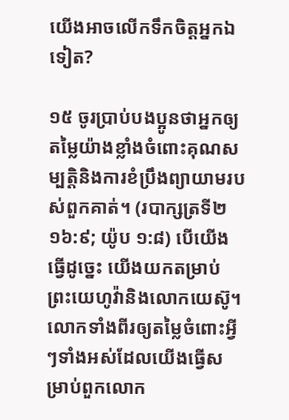យើងអាចលើកទឹកចិត្ដអ្នកឯទៀត?

១៥ ចូរប្រាប់បងប្អូនថាអ្នកឲ្យតម្លៃយ៉ាងខ្លាំងចំពោះគុណសម្បត្ដិនិងការខំប្រឹងព្យាយាមរបស់ពួកគាត់។ (របាក្សត្រទី២ ១៦:៩; យ៉ូប ១:៨) បើយើងធ្វើដូច្នេះ យើងយកតម្រាប់ព្រះយេហូវ៉ានិងលោកយេស៊ូ។ លោកទាំងពីរឲ្យតម្លៃចំពោះអ្វីៗទាំងអស់ដែលយើងធ្វើសម្រាប់ពួកលោក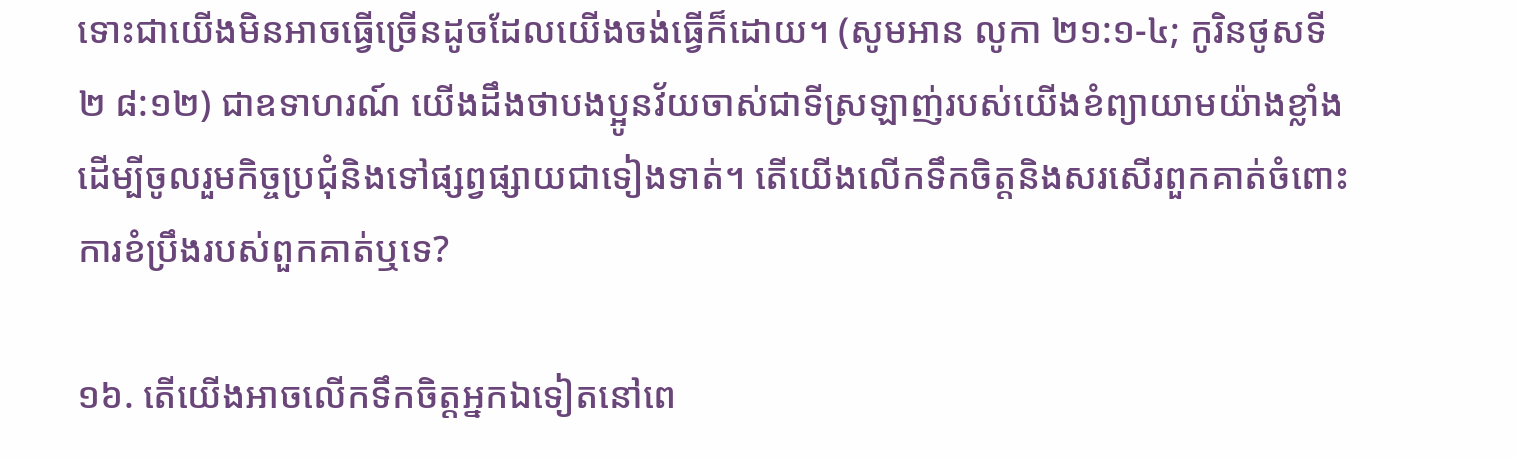ទោះជាយើងមិនអាចធ្វើច្រើនដូចដែលយើងចង់ធ្វើក៏ដោយ។ (សូមអាន លូកា ២១:១-៤; កូរិនថូសទី២ ៨:១២) ជាឧទាហរណ៍ យើងដឹងថាបងប្អូនវ័យចាស់ជាទីស្រឡាញ់របស់យើងខំព្យាយាមយ៉ាងខ្លាំងដើម្បីចូលរួមកិច្ចប្រជុំនិងទៅផ្សព្វផ្សាយជាទៀងទាត់។ តើយើងលើកទឹកចិត្ដនិងសរសើរពួកគាត់ចំពោះការខំប្រឹងរបស់ពួកគាត់ឬទេ?

១៦. តើយើងអាចលើកទឹកចិត្ដអ្នកឯទៀតនៅពេ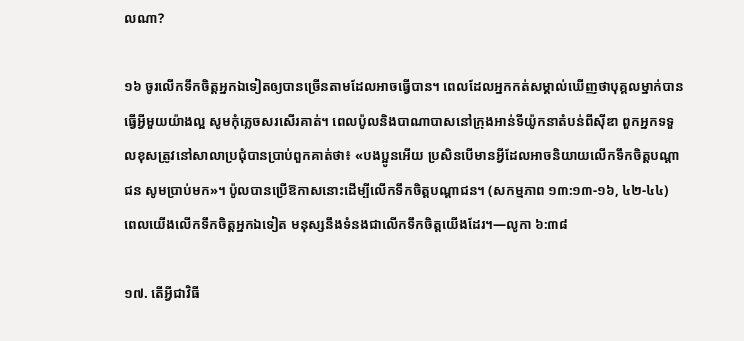លណា?

១៦ ចូរលើកទឹកចិត្ដអ្នកឯទៀតឲ្យបានច្រើនតាមដែលអាចធ្វើបាន។ ពេលដែលអ្នកកត់សម្គាល់ឃើញថាបុគ្គលម្នាក់បានធ្វើអ្វីមួយយ៉ាងល្អ សូមកុំភ្លេចសរសើរគាត់។ ពេលប៉ូលនិងបាណាបាសនៅក្រុងអាន់ទីយ៉ូកនាតំបន់ពីស៊ីឌា ពួកអ្នកទទួលខុសត្រូវនៅសាលាប្រជុំបានប្រាប់ពួកគាត់ថា៖ «បងប្អូនអើយ ប្រសិនបើមានអ្វីដែលអាចនិយាយលើកទឹកចិត្ដបណ្ដាជន សូមប្រាប់មក»។ ប៉ូលបានប្រើឱកាសនោះដើម្បីលើកទឹកចិត្ដបណ្ដាជន។ (សកម្មភាព ១៣:១៣-១៦, ៤២-៤៤) ពេលយើងលើកទឹកចិត្ដអ្នកឯទៀត មនុស្សនឹងទំនងជាលើកទឹកចិត្ដយើងដែរ។—លូកា ៦:៣៨

១៧. តើអ្វីជាវិធី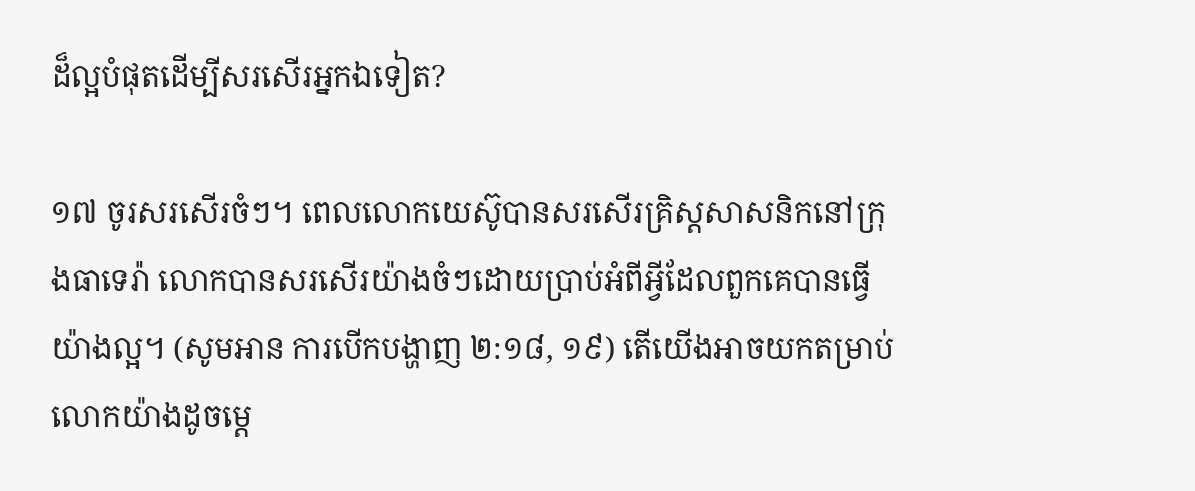ដ៏ល្អបំផុតដើម្បីសរសើរអ្នកឯទៀត?

១៧ ចូរសរសើរចំៗ។ ពេលលោកយេស៊ូបានសរសើរគ្រិស្ដសាសនិកនៅក្រុងធាទេរ៉ា លោកបានសរសើរយ៉ាងចំៗដោយប្រាប់អំពីអ្វីដែលពួកគេបានធ្វើយ៉ាងល្អ។ (សូមអាន ការបើកបង្ហាញ ២:១៨, ១៩) តើយើងអាចយកតម្រាប់លោកយ៉ាងដូចម្ដេ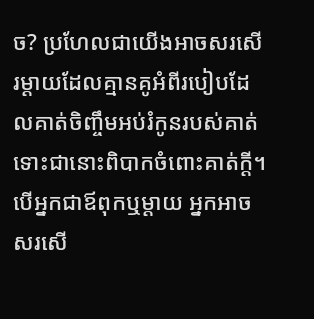ច? ប្រហែលជាយើងអាចសរសើរម្ដាយដែលគ្មានគូអំពីរបៀបដែលគាត់ចិញ្ចឹមអប់រំកូនរបស់គាត់ ទោះជានោះពិបាកចំពោះគាត់ក្ដី។ បើអ្នកជាឪពុកឬម្ដាយ អ្នកអាចសរសើ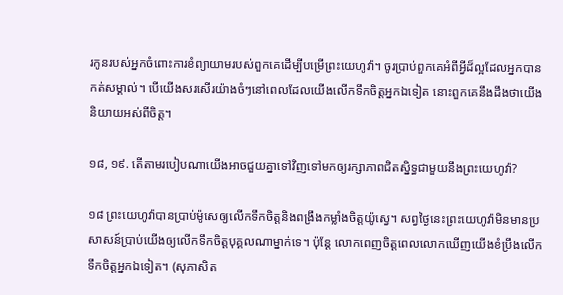រកូនរបស់អ្នកចំពោះការខំព្យាយាមរបស់ពួកគេដើម្បីបម្រើព្រះយេហូវ៉ា។ ចូរប្រាប់ពួកគេអំពីអ្វីដ៏ល្អដែលអ្នកបានកត់សម្គាល់។ បើយើងសរសើរយ៉ាងចំៗនៅពេលដែលយើងលើកទឹកចិត្ដអ្នកឯទៀត នោះពួកគេនឹងដឹងថាយើងនិយាយអស់ពីចិត្ដ។

១៨, ១៩. តើតាមរបៀបណាយើងអាចជួយគ្នាទៅវិញទៅមកឲ្យរក្សាភាពជិតស្និទ្ធជាមួយនឹងព្រះយេហូវ៉ា?

១៨ ព្រះយេហូវ៉ាបានប្រាប់ម៉ូសេឲ្យលើកទឹកចិត្ដនិងពង្រឹងកម្លាំងចិត្ដយ៉ូស្វេ។ សព្វថ្ងៃនេះព្រះយេហូវ៉ាមិនមានប្រសាសន៍ប្រាប់យើងឲ្យលើកទឹកចិត្ដបុគ្គលណាម្នាក់ទេ។ ប៉ុន្ដែ លោកពេញចិត្ដពេលលោកឃើញយើងខំប្រឹងលើកទឹកចិត្ដអ្នកឯទៀត។ (សុភាសិត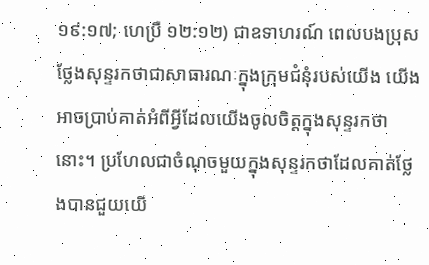១៩:១៧; ហេប្រឺ ១២:១២) ជាឧទាហរណ៍ ពេលបងប្រុសថ្លែងសុន្ទរកថាជាសាធារណៈក្នុងក្រុមជំនុំរបស់យើង យើងអាចប្រាប់គាត់អំពីអ្វីដែលយើងចូលចិត្ដក្នុងសុន្ទរកថានោះ។ ប្រហែលជាចំណុចមួយក្នុងសុន្ទរកថាដែលគាត់ថ្លែងបានជួយយើ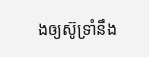ងឲ្យស៊ូទ្រាំនឹង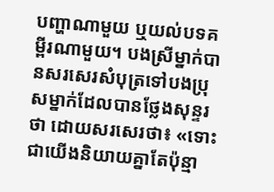បញ្ហាណាមួយ ឬយល់បទគម្ពីរណាមួយ។ បងស្រីម្នាក់បានសរសេរសំបុត្រទៅបងប្រុសម្នាក់ដែលបានថ្លែងសុន្ទរថា ដោយសរសេរថា៖ «ទោះជាយើងនិយាយគ្នាតែប៉ុន្មា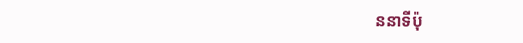ននាទីប៉ុ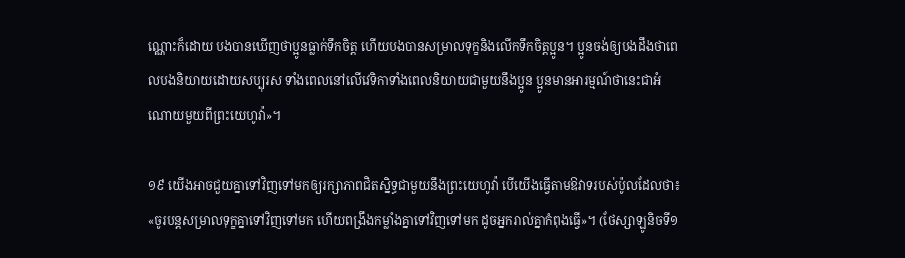ណ្ណោះក៏ដោយ បងបានឃើញថាប្អូនធ្លាក់ទឹកចិត្ដ ហើយបងបានសម្រាលទុក្ខនិងលើកទឹកចិត្ដប្អូន។ ប្អូនចង់ឲ្យបងដឹងថាពេលបងនិយាយដោយសប្បុរស ទាំងពេលនៅលើវេទិកាទាំងពេលនិយាយជាមួយនឹងប្អូន ប្អូនមានអារម្មណ៍ថានេះជាអំណោយមួយពីព្រះយេហូវ៉ា»។

១៩ យើងអាចជួយគ្នាទៅវិញទៅមកឲ្យរក្សាភាពជិតស្និទ្ធជាមួយនឹងព្រះយេហូវ៉ា បើយើងធ្វើតាមឱវាទរបស់ប៉ូលដែលថា៖ «ចូរបន្ដសម្រាលទុក្ខគ្នាទៅវិញទៅមក ហើយពង្រឹងកម្លាំងគ្នាទៅវិញទៅមក ដូចអ្នករាល់គ្នាកំពុងធ្វើ»។ (ថែស្សាឡូនិចទី១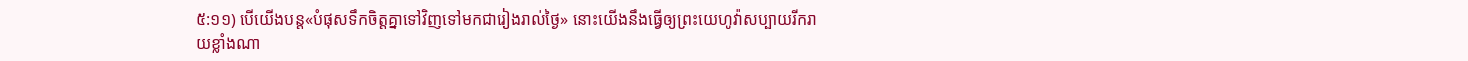៥:១១) បើយើងបន្ដ«បំផុសទឹកចិត្ដគ្នាទៅវិញទៅមកជារៀងរាល់ថ្ងៃ» នោះយើងនឹងធ្វើឲ្យព្រះយេហូវ៉ាសប្បាយរីករាយខ្លាំងណា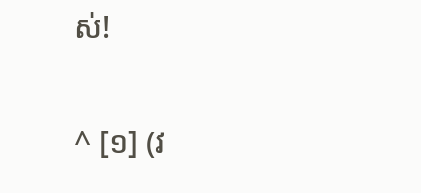ស់!

^ [១] (វ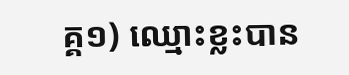គ្គ១) ឈ្មោះខ្លះបាន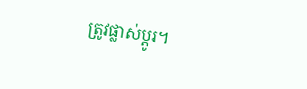ត្រូវផ្លាស់ប្ដូរ។